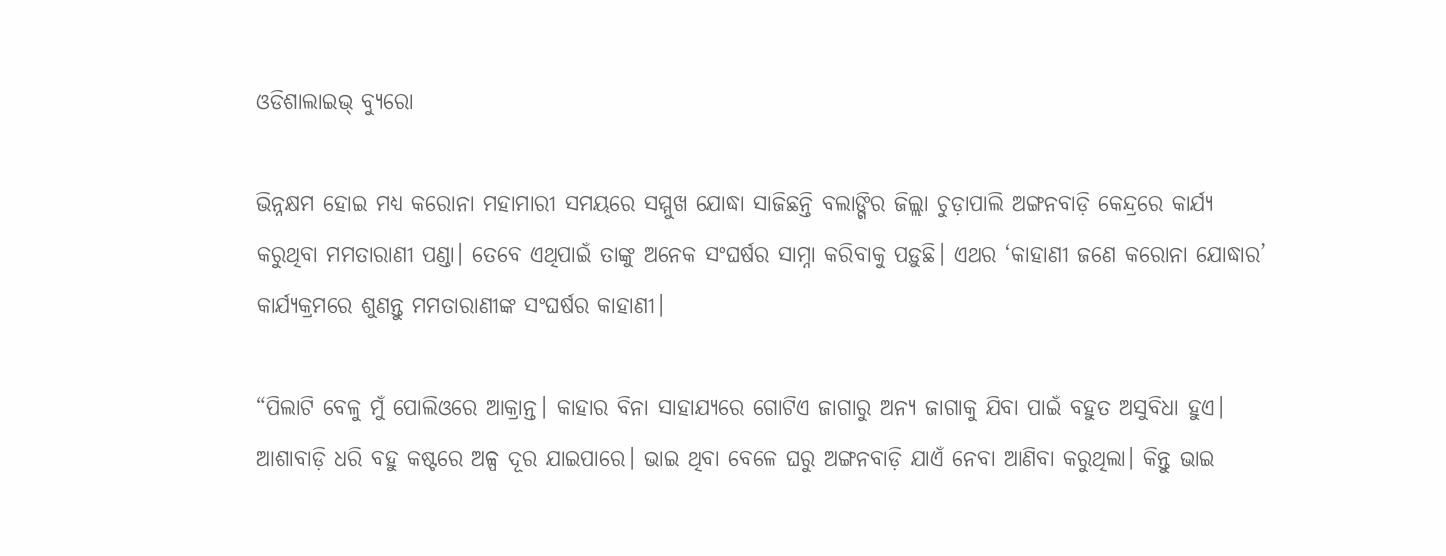ଓଡିଶାଲାଇଭ୍ ବ୍ୟୁରୋ

ଭିନ୍ନକ୍ଷମ ହୋଇ ମଧ୍ୟ କରୋନା ମହାମାରୀ ସମୟରେ ସମ୍ମୁଖ ଯୋଦ୍ଧା ସାଜିଛନ୍ତି ବଲାଙ୍ଗିର ଜିଲ୍ଲା ଚୁଡ଼ାପାଲି ଅଙ୍ଗନବାଡ଼ି କେନ୍ଦ୍ରରେ କାର୍ଯ୍ୟ କରୁଥିବା ମମତାରାଣୀ ପଣ୍ଡା। ତେବେ ଏଥିପାଇଁ ତାଙ୍କୁ ଅନେକ ସଂଘର୍ଷର ସାମ୍ନା କରିବାକୁ ପଡ଼ୁଛି। ଏଥର ‘କାହାଣୀ ଜଣେ କରୋନା ଯୋଦ୍ଧାର’ କାର୍ଯ୍ୟକ୍ରମରେ ଶୁଣନ୍ତୁ ମମତାରାଣୀଙ୍କ ସଂଘର୍ଷର କାହାଣୀ।

“ପିଲାଟି ବେଳୁ ମୁଁ ପୋଲିଓରେ ଆକ୍ରାନ୍ତ। କାହାର ବିନା ସାହାଯ୍ୟରେ ଗୋଟିଏ ଜାଗାରୁ ଅନ୍ୟ ଜାଗାକୁ ଯିବା ପାଇଁ ବହୁତ ଅସୁବିଧା ହୁଏ। ଆଶାବାଡ଼ି ଧରି ବହୁ କଷ୍ଟରେ ଅଳ୍ପ ଦୂର ଯାଇପାରେ। ଭାଇ ଥିବା ବେଳେ ଘରୁ ଅଙ୍ଗନବାଡ଼ି ଯାଏଁ ନେବା ଆଣିବା କରୁଥିଲା। କିନ୍ତୁ ଭାଇ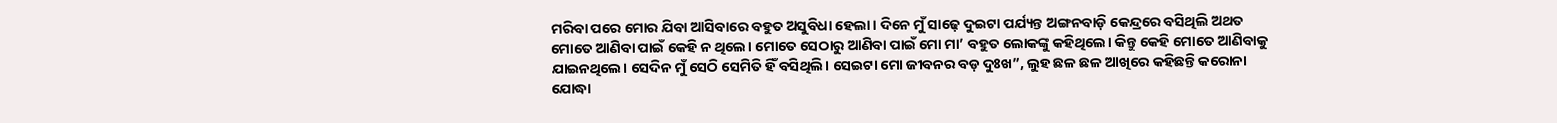ମରିବା ପରେ ମୋର ଯିବା ଆସିବାରେ ବହୁତ ଅସୁବିଧା ହେଲା। ଦିନେ ମୁଁ ସାଢ଼େ ଦୁଇଟା ପର୍ଯ୍ୟନ୍ତ ଅଙ୍ଗନବାଡ଼ି କେନ୍ଦ୍ରରେ ବସିଥିଲି ଅଥତ ମୋତେ ଆଣିବା ପାଇଁ କେହି ନ ଥିଲେ। ମୋତେ ସେଠାରୁ ଆଣିବା ପାଇଁ ମୋ ମା’ ବହୁତ ଲୋକଙ୍କୁ କହିଥିଲେ। କିନ୍ତୁ କେହି ମୋତେ ଆଣିବାକୁ ଯାଇନଥିଲେ। ସେଦିନ ମୁଁ ସେଠି ସେମିତି ହିଁ ବସିଥିଲି। ସେଇଟା ମୋ ଜୀବନର ବଡ଼ ଦୁଃଖ”, ଲୁହ ଛଳ ଛଳ ଆଖିରେ କହିଛନ୍ତି କରୋନା ଯୋଦ୍ଧା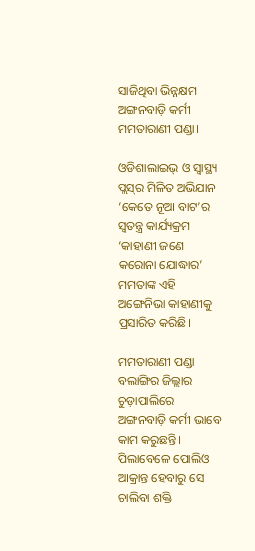ସାଜିଥିବା ଭିନ୍ନକ୍ଷମ ଅଙ୍ଗନବାଡ଼ି କର୍ମୀ ମମତାରାଣୀ ପଣ୍ଡା।

ଓଡିଶାଲାଇଭ୍ ଓ ସ୍ଵାସ୍ଥ୍ୟ ପ୍ଲସ୍‌ର ମିଳିତ ଅଭିଯାନ ‘କେତେ ନୂଆ ବାଟ’ର ସ୍ଵତନ୍ତ୍ର କାର୍ଯ୍ୟକ୍ରମ ‘କାହାଣୀ ଜଣେ କରୋନା ଯୋଦ୍ଧାର’ ମମତାଙ୍କ ଏହି ଅଙ୍ଗେନିଭା କାହାଣୀକୁ ପ୍ରସାରିତ କରିଛି।

ମମତାରାଣୀ ପଣ୍ଡା ବଲାଙ୍ଗିର ଜିଲ୍ଲାର ଚୁଡ଼ାପାଲିରେ ଅଙ୍ଗନବାଡ଼ି କର୍ମୀ ଭାବେ କାମ କରୁଛନ୍ତି। ପିଲାବେଳେ ପୋଲିଓ ଆକ୍ରାନ୍ତ ହେବାରୁ ସେ ଚାଲିବା ଶକ୍ତି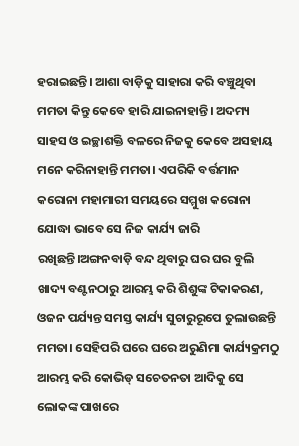ହରାଇଛନ୍ତି। ଆଶା ବାଡ଼ିକୁ ସାହାରା କରି ବଞ୍ଚୁଥିବା ମମତା କିନ୍ତୁ କେବେ ହାରି ଯାଇନାହାନ୍ତି। ଅଦମ୍ୟ ସାହସ ଓ ଇଚ୍ଛାଶକ୍ତି ବଳରେ ନିଜକୁ କେବେ ଅସହାୟ ମନେ କରିନାହାନ୍ତି ମମତା। ଏପରିକି ବର୍ତ୍ତମାନ କରୋନା ମହାମାରୀ ସମୟରେ ସମ୍ମୁଖ କରୋନା ଯୋଦ୍ଧା ଭାବେ ସେ ନିଜ କାର୍ଯ୍ୟ ଜାରି ରଖିଛନ୍ତି।ଅଙ୍ଗନବାଡ଼ି ବନ୍ଦ ଥିବାରୁ ଘର ଘର ବୁଲି ଖାଦ୍ୟ ବଣ୍ଟନଠାରୁ ଆରମ୍ଭ କରି ଶିଶୁଙ୍କ ଟିକାକରଣ, ଓଜନ ପର୍ଯ୍ୟନ୍ତ ସମସ୍ତ କାର୍ଯ୍ୟ ସୁଚାରୁରୂପେ ତୁଲାଉଛନ୍ତି ମମତା। ସେହିପରି ଘରେ ଘରେ ଅରୁଣିମା କାର୍ଯ୍ୟକ୍ରମଠୁ ଆରମ୍ଭ କରି କୋଭିଡ୍ ସଚେତନତା ଆଦିକୁ ସେ ଲୋକଙ୍କ ପାଖରେ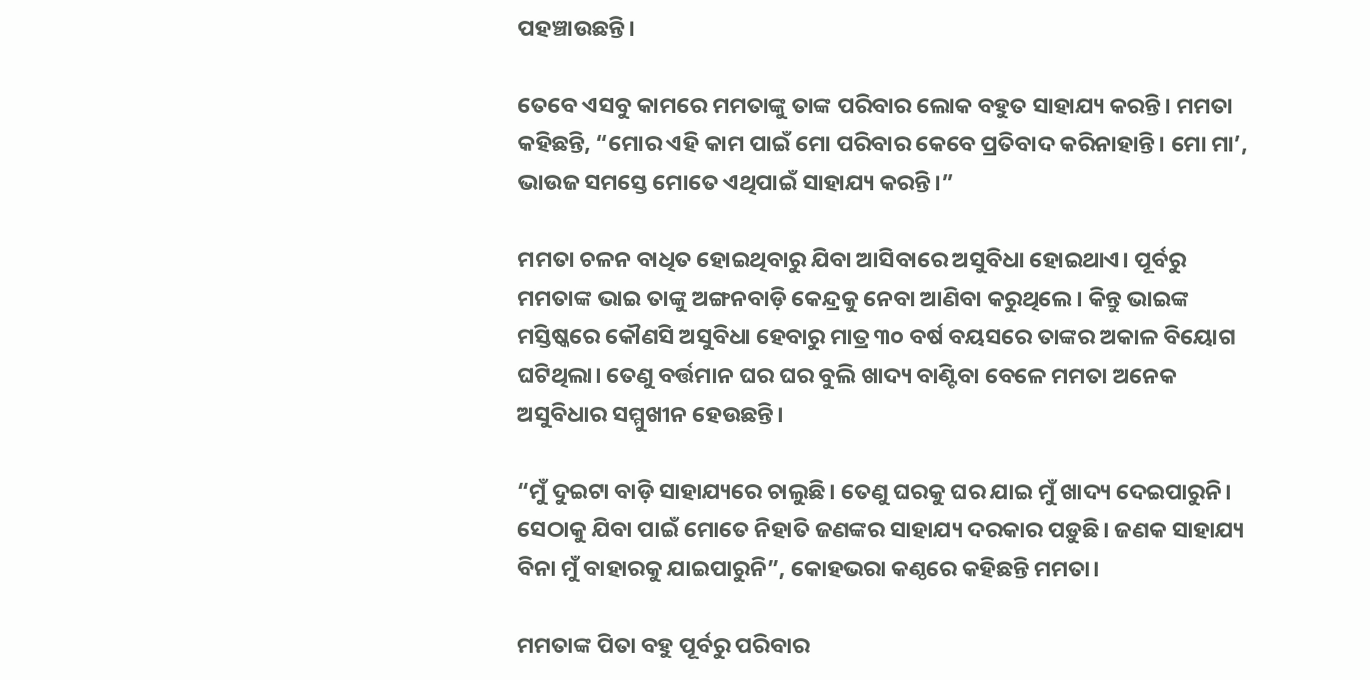ପହଞ୍ଚାଉଛନ୍ତି।

ତେବେ ଏସବୁ କାମରେ ମମତାଙ୍କୁ ତାଙ୍କ ପରିବାର ଲୋକ ବହୁତ ସାହାଯ୍ୟ କରନ୍ତି। ମମତା କହିଛନ୍ତି, “ମୋର ଏହି କାମ ପାଇଁ ମୋ ପରିବାର କେବେ ପ୍ରତିବାଦ କରିନାହାନ୍ତି। ମୋ ମା’, ଭାଉଜ ସମସ୍ତେ ମୋତେ ଏଥିପାଇଁ ସାହାଯ୍ୟ କରନ୍ତି।”

ମମତା ଚଳନ ବାଧିତ ହୋଇଥିବାରୁ ଯିବା ଆସିବାରେ ଅସୁବିଧା ହୋଇଥାଏ। ପୂର୍ବରୁ ମମତାଙ୍କ ଭାଇ ତାଙ୍କୁ ଅଙ୍ଗନବାଡ଼ି କେନ୍ଦ୍ରକୁ ନେବା ଆଣିବା କରୁଥିଲେ। କିନ୍ତୁ ଭାଇଙ୍କ ମସ୍ତିଷ୍କରେ କୌଣସି ଅସୁବିଧା ହେବାରୁ ମାତ୍ର ୩୦ ବର୍ଷ ବୟସରେ ତାଙ୍କର ଅକାଳ ବିୟୋଗ ଘଟିଥିଲା। ତେଣୁ ବର୍ତ୍ତମାନ ଘର ଘର ବୁଲି ଖାଦ୍ୟ ବାଣ୍ଟିବା ବେଳେ ମମତା ଅନେକ ଅସୁବିଧାର ସମ୍ମୁଖୀନ ହେଉଛନ୍ତି।

“ମୁଁ ଦୁଇଟା ବାଡ଼ି ସାହାଯ୍ୟରେ ଚାଲୁଛି। ତେଣୁ ଘରକୁ ଘର ଯାଇ ମୁଁ ଖାଦ୍ୟ ଦେଇପାରୁନି। ସେଠାକୁ ଯିବା ପାଇଁ ମୋତେ ନିହାତି ଜଣଙ୍କର ସାହାଯ୍ୟ ଦରକାର ପଡ଼ୁଛି। ଜଣକ ସାହାଯ୍ୟ ବିନା ମୁଁ ବାହାରକୁ ଯାଇପାରୁନି”, କୋହଭରା କଣ୍ଠରେ କହିଛନ୍ତି ମମତା।

ମମତାଙ୍କ ପିତା ବହୁ ପୂର୍ବରୁ ପରିବାର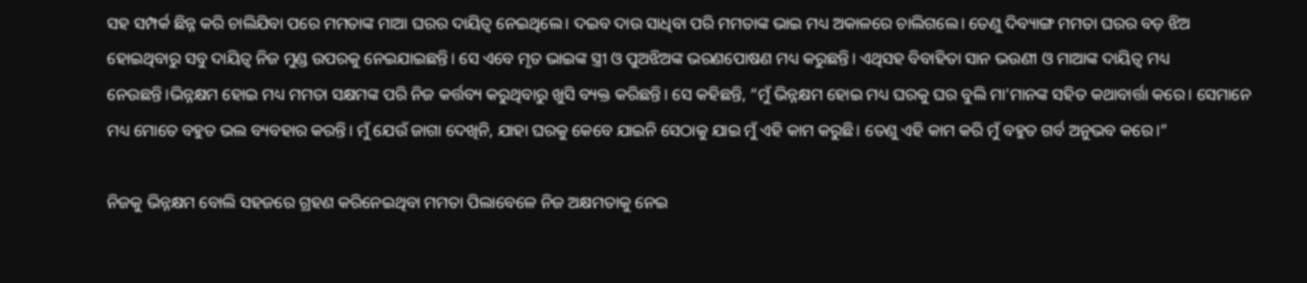ସହ ସମ୍ପର୍କ ଛିନ୍ନ କରି ଚାଲିଯିବା ପରେ ମମତାଙ୍କ ମାଆ ଘରର ଦାୟିତ୍ଵ ନେଇଥିଲେ। ଦଇବ ଦାଉ ସାଧିବା ପରି ମମତାଙ୍କ ଭାଇ ମଧ୍ୟ ଅକାଳରେ ଚାଲିଗଲେ। ତେଣୁ ଦିବ୍ୟାଙ୍ଗ ମମତା ଘରର ବଡ଼ ଝିଅ ହୋଇଥିବାରୁ ସବୁ ଦାୟିତ୍ଵ ନିଜ ମୁଣ୍ଡ ଉପରକୁ ନେଇଯାଇଛନ୍ତି। ସେ ଏବେ ମୃତ ଭାଇଙ୍କ ସ୍ତ୍ରୀ ଓ ପୁଅଝିଅଙ୍କ ଭରଣପୋଷଣ ମଧ୍ୟ କରୁଛନ୍ତି। ଏଥିସହ ବିବାହିତା ସାନ ଭଉଣୀ ଓ ମାଆଙ୍କ ଦାୟିତ୍ଵ ମଧ୍ୟ ନେଉଛନ୍ତି।ଭିନ୍ନକ୍ଷମ ହୋଇ ମଧ୍ୟ ମମତା ସକ୍ଷମଙ୍କ ପରି ନିଜ କର୍ତ୍ତବ୍ୟ କରୁଥିବାରୁ ଖୁସି ବ୍ୟକ୍ତ କରିଛନ୍ତି। ସେ କହିଛନ୍ତି, “ମୁଁ ଭିନ୍ନକ୍ଷମ ହୋଇ ମଧ୍ୟ ଘରକୁ ଘର ବୁଲି ମା’ମାନଙ୍କ ସହିତ କଥାବାର୍ତ୍ତା କରେ। ସେମାନେ ମଧ୍ୟ ମୋତେ ବହୁତ ଭଲ ବ୍ୟବହାର କରନ୍ତି। ମୁଁ ଯେଉଁ ଜାଗା ଦେଖିନି, ଯାହା ଘରକୁ କେବେ ଯାଇନି ସେଠାକୁ ଯାଇ ମୁଁ ଏହି କାମ କରୁଛି। ତେଣୁ ଏହି କାମ କରି ମୁଁ ବହୁତ ଗର୍ବ ଅନୁଭବ କରେ।”

ନିଜକୁ ଭିନ୍ନକ୍ଷମ ବୋଲି ସହଜରେ ଗ୍ରହଣ କରିନେଇଥିବା ମମତା ପିଲାବେଳେ ନିଜ ଅକ୍ଷମତାକୁ ନେଇ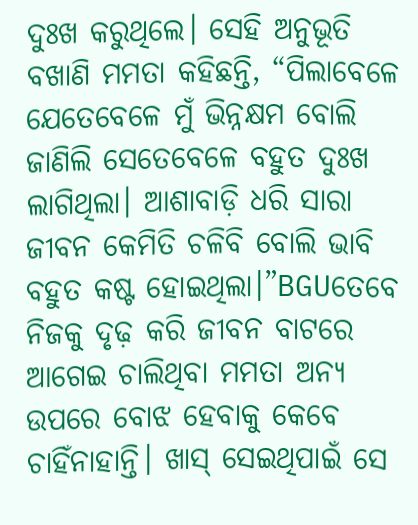ଦୁଃଖ କରୁଥିଲେ। ସେହି ଅନୁଭୂତି ବଖାଣି ମମତା କହିଛନ୍ତି, “ପିଲାବେଳେ ଯେତେବେଳେ ମୁଁ ଭିନ୍ନକ୍ଷମ ବୋଲି ଜାଣିଲି ସେତେବେଳେ ବହୁତ ଦୁଃଖ ଲାଗିଥିଲା। ଆଶାବାଡ଼ି ଧରି ସାରା ଜୀବନ କେମିତି ଚଳିବି ବୋଲି ଭାବି ବହୁତ କଷ୍ଟ ହୋଇଥିଲା।”BGUତେବେ ନିଜକୁ ଦୃଢ଼ କରି ଜୀବନ ବାଟରେ ଆଗେଇ ଚାଲିଥିବା ମମତା ଅନ୍ୟ ଉପରେ ବୋଝ ହେବାକୁ କେବେ ଚାହିଁନାହାନ୍ତି। ଖାସ୍ ସେଇଥିପାଇଁ ସେ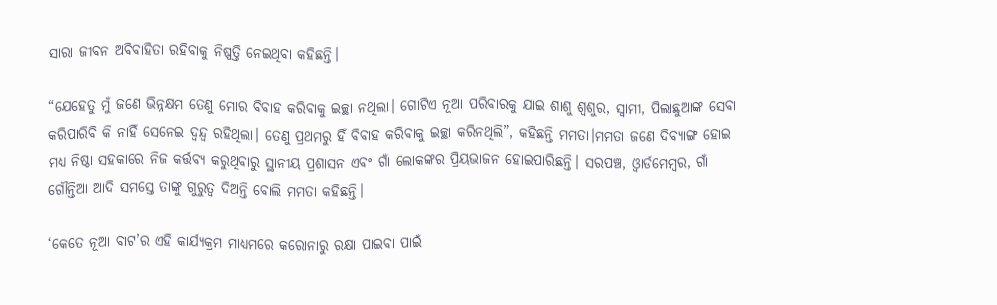ସାରା ଜୀବନ ଅବିବାହିତା ରହିବାକୁ ନିଷ୍ପତ୍ତି ନେଇଥିବା କହିଛନ୍ତି।

“ଯେହେତୁ ମୁଁ ଜଣେ ଭିନ୍ନକ୍ଷମ ତେଣୁ ମୋର ବିବାହ କରିବାକୁ ଇଚ୍ଛା ନଥିଲା। ଗୋଟିଏ ନୂଆ ପରିବାରକୁ ଯାଇ ଶାଶୁ ଶ୍ଵଶୁର, ସ୍ଵାମୀ, ପିଲାଛୁଆଙ୍କ ସେବା କରିପାରିବି କି ନାହିଁ ସେନେଇ ଦ୍ଵନ୍ଦ୍ଵ ରହିଥିଲା। ତେଣୁ ପ୍ରଥମରୁ ହିଁ ବିବାହ କରିବାକୁ ଇଚ୍ଛା କରିନଥିଲି”, କହିଛନ୍ତି ମମତା।ମମତା ଜଣେ ଦିବ୍ୟାଙ୍ଗ ହୋଇ ମଧ୍ୟ ନିଷ୍ଠା ସହକାରେ ନିଜ କର୍ତ୍ତବ୍ୟ କରୁଥିବାରୁ ସ୍ଥାନୀୟ ପ୍ରଶାସନ ଏବଂ ଗାଁ ଲୋକଙ୍କର ପ୍ରିୟଭାଜନ ହୋଇପାରିଛନ୍ତି। ସରପଞ୍ଚ, ଓ୍ଵାର୍ଡମେମ୍ବର, ଗାଁ ଗୌନ୍ତିଆ ଆଦି ସମସ୍ତେ ତାଙ୍କୁ ଗୁରୁତ୍ଵ ଦିଅନ୍ତି ବୋଲି ମମତା କହିଛନ୍ତି।

‘କେତେ ନୂଆ ବାଟ’ର ଏହି କାର୍ଯ୍ୟକ୍ରମ ମାଧ୍ୟମରେ କରୋନାରୁ ରକ୍ଷା ପାଇବା ପାଇଁ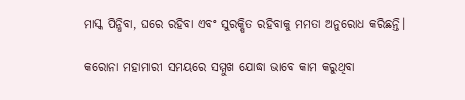ମାସ୍କ ପିନ୍ଧିବା, ଘରେ ରହିବା ଏବଂ ସୁରକ୍ଷିତ ରହିବାକୁ ମମତା ଅନୁରୋଧ କରିଛନ୍ତି।

କରୋନା ମହାମାରୀ ସମୟରେ ସମ୍ମୁଖ ଯୋଦ୍ଧା ଭାବେ କାମ କରୁଥିବା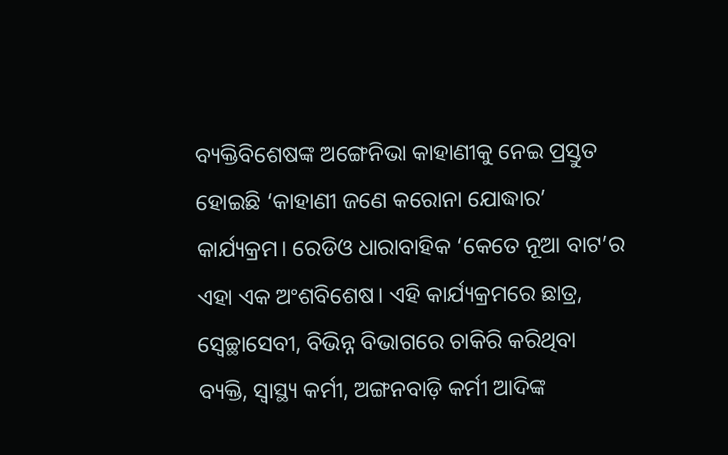ବ୍ୟକ୍ତିବିଶେଷଙ୍କ ଅଙ୍ଗେନିଭା କାହାଣୀକୁ ନେଇ ପ୍ରସ୍ତୁତ ହୋଇଛି ‘କାହାଣୀ ଜଣେ କରୋନା ଯୋଦ୍ଧାର’ କାର୍ଯ୍ୟକ୍ରମ। ରେଡିଓ ଧାରାବାହିକ ‘କେତେ ନୂଆ ବାଟ’ର ଏହା ଏକ ଅଂଶବିଶେଷ। ଏହି କାର୍ଯ୍ୟକ୍ରମରେ ଛାତ୍ର, ସ୍ଵେଚ୍ଛାସେବୀ, ବିଭିନ୍ନ ବିଭାଗରେ ଚାକିରି କରିଥିବା ବ୍ୟକ୍ତି, ସ୍ଵାସ୍ଥ୍ୟ କର୍ମୀ, ଅଙ୍ଗନବାଡ଼ି କର୍ମୀ ଆଦିଙ୍କ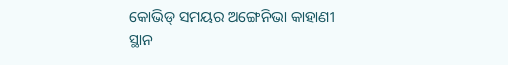କୋଭିଡ୍ ସମୟର ଅଙ୍ଗେନିଭା କାହାଣୀ ସ୍ଥାନ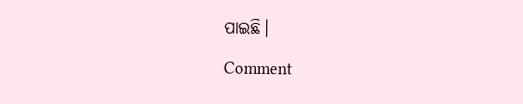ପାଇଛି।

Comment